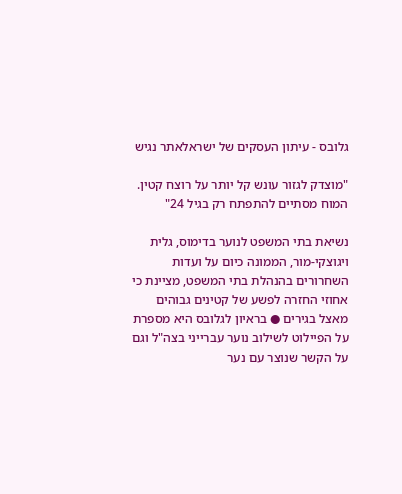גלובס - עיתון העסקים של ישראלאתר נגיש

"מוצדק לגזור עונש קל יותר על רוצח קטין. המוח מסתיים להתפתח רק בגיל 24"

נשיאת בתי המשפט לנוער בדימוס, גלית ויגוצקי-מור, הממונה כיום על ועדות השחרורים בהנהלת בתי המשפט, מציינת כי אחוזי החזרה לפשע של קטינים גבוהים מאצל בגירים ● בראיון לגלובס היא מספרת על הפיילוט לשילוב נוער עברייני בצה"ל וגם על הקשר שנוצר עם נער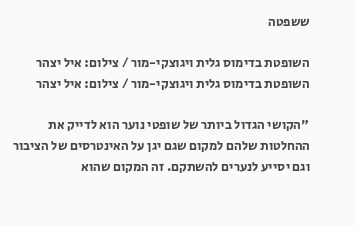ששפטה

השופטת בדימוס גלית ויגוצקי-מור / צילום: איל יצהר
השופטת בדימוס גלית ויגוצקי-מור / צילום: איל יצהר

"הקושי הגדול ביותר של שופטי נוער הוא לדייק את ההחלטות שלהם למקום שגם יגן על האינטרסים של הציבור וגם יסייע לנערים להשתקם. זה המקום שהוא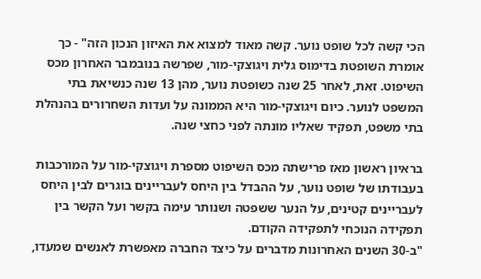הכי קשה לכל שופט נוער. קשה מאוד למצוא את האיזון הנכון הזה" - כך אומרת השופטת בדימוס גלית ויגוצקי-מור, שפרשה בנובמבר האחרון מכס השיפוט. זאת, לאחר 25 שנה כשופטת נוער, מהן 13 שנה כנשיאת בתי המשפט לנוער. כיום ויגוצקי-מור היא הממונה על ועדות השחרורים בהנהלת בתי משפט, תפקיד שאליו מונתה לפני כחצי שנה.

בראיון ראשון מאז פרישתה מכס השיפוט מספרת ויגוצקי-מור על המורכבות בעבודתו של שופט נוער, על ההבדל בין היחס לעבריינים בוגרים לבין היחס לעבריינים קטינים, על הנער ששפטה ושנותר עימה בקשר ועל הקשר בין תפקידה הנוכחי לתפקידה הקודם.
"ב-30 השנים האחרונות מדברים על כיצד החברה מאפשרת לאנשים שמעדו,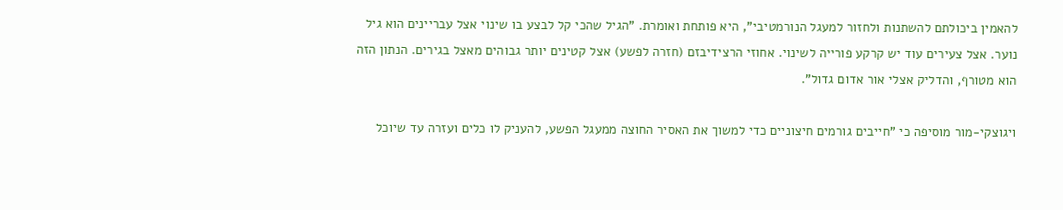להאמין ביכולתם להשתנות ולחזור למעגל הנורמטיבי", היא פותחת ואומרת. "הגיל שהכי קל לבצע בו שינוי אצל עבריינים הוא גיל נוער. אצל צעירים עוד יש קרקע פורייה לשינוי. אחוזי הרצידיבזם (חזרה לפשע) אצל קטינים יותר גבוהים מאצל בגירים. הנתון הזה הוא מטורף, והדליק אצלי אור אדום גדול".

ויגוצקי-מור מוסיפה כי "חייבים גורמים חיצוניים כדי למשוך את האסיר החוצה ממעגל הפשע, להעניק לו כלים ועזרה עד שיוכל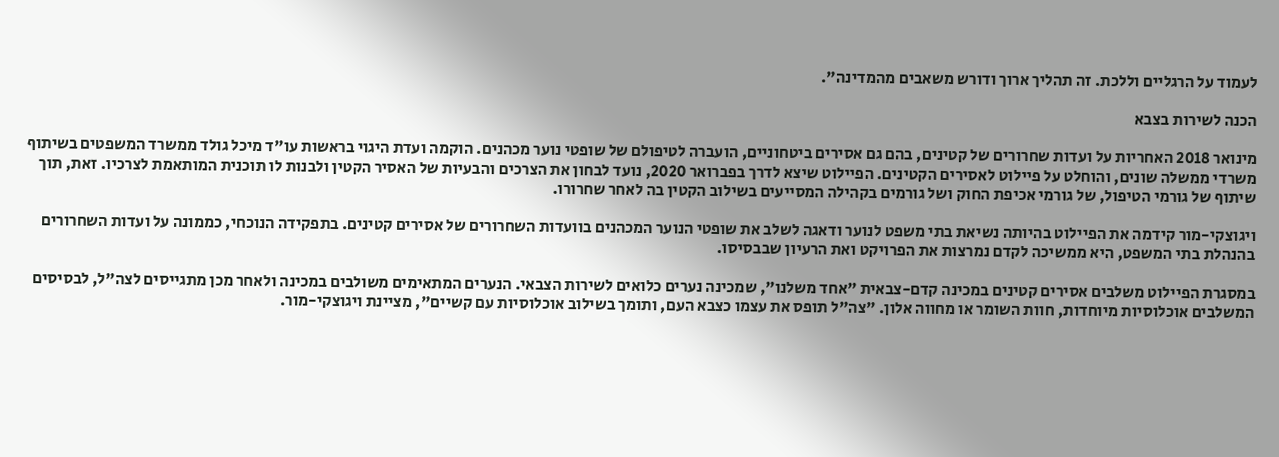לעמוד על הרגליים וללכת. זה תהליך ארוך ודורש משאבים מהמדינה".

הכנה לשירות בצבא

מינואר 2018 האחריות על ועדות שחרורים של קטינים, בהם גם אסירים ביטחוניים, הועברה לטיפולם של שופטי נוער מכהנים. הוקמה ועדת היגוי בראשות עו"ד מיכל גולד ממשרד המשפטים בשיתוף משרדי ממשלה שונים, והוחלט על פיילוט לאסירים הקטינים. הפיילוט שיצא לדרך בפברואר 2020, נועד לבחון את הצרכים והבעיות של האסיר הקטין ולבנות לו תוכנית המותאמת לצרכיו. זאת, תוך שיתוף של גורמי הטיפול, של גורמי אכיפת החוק ושל גורמים בקהילה המסייעים בשילוב הקטין בה לאחר שחרורו.

ויגוצקי-מור קידמה את הפיילוט בהיותה נשיאת בתי משפט לנוער ודאגה לשלב את שופטי הנוער המכהנים בוועדות השחרורים של אסירים קטינים. בתפקידה הנוכחי, כממונה על ועדות השחרורים בהנהלת בתי המשפט, היא ממשיכה לקדם נמרצות את הפרויקט ואת הרעיון שבבסיסו.

במסגרת הפיילוט משלבים אסירים קטינים במכינה קדם-צבאית "אחד משלנו", שמכינה נערים כלואים לשירות הצבאי. הנערים המתאימים משולבים במכינה ולאחר מכן מתגייסים לצה"ל, לבסיסים המשלבים אוכלוסיות מיוחדות, חוות השומר או מחווה אלון. "צה"ל תופס את עצמו כצבא העם, ותומך בשילוב אוכלוסיות עם קשיים", מציינת ויגוצקי-מור.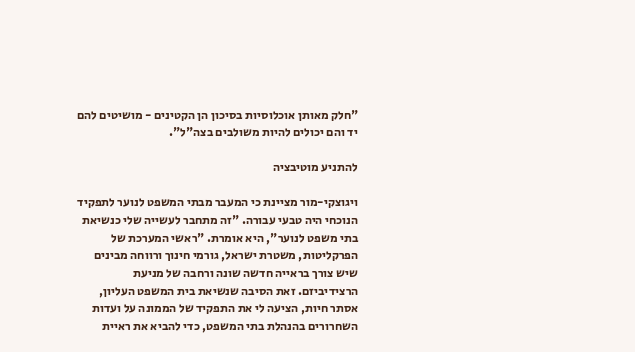"חלק מאותן אוכלוסיות בסיכון הן הקטינים - מושיטים להם יד והם יכולים להיות משולבים בצה"ל".

להתניע מוטיבציה

ויגוצקי-מור מציינת כי המעבר מבתי המשפט לנוער לתפקיד הנוכחי היה טבעי עבורה. "זה מתחבר לעשייה שלי כנשיאת בתי משפט לנוער", היא אומרת. "ראשי המערכת של הפרקליטות, משטרת ישראל, גורמי חינוך ורווחה מבינים שיש צורך בראייה חדשה שונה ורחבה של מניעת הרצידיביזם. זאת הסיבה שנשיאת בית המשפט העליון, אסתר חיות, הציעה לי את התפקיד של הממונה על ועדות השחרורים בהנהלת בתי המשפט, כדי להביא את ראיית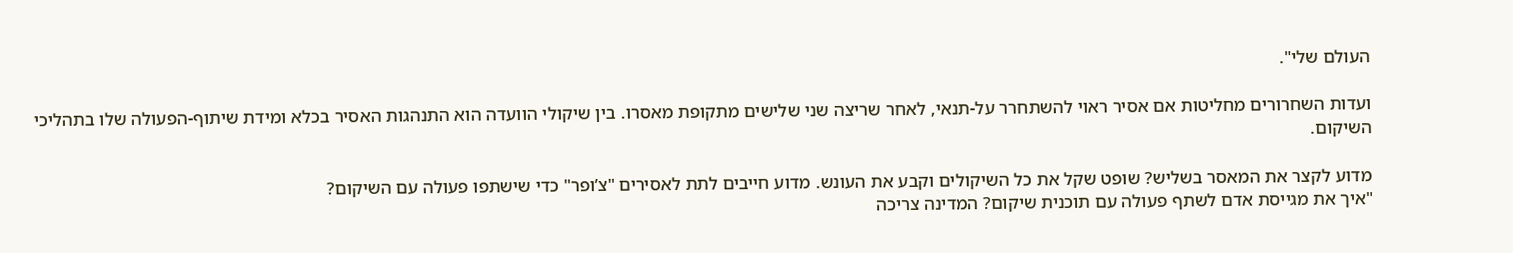העולם שלי".

ועדות השחרורים מחליטות אם אסיר ראוי להשתחרר על-תנאי, לאחר שריצה שני שלישים מתקופת מאסרו. בין שיקולי הוועדה הוא התנהגות האסיר בכלא ומידת שיתוף-הפעולה שלו בתהליכי השיקום.

מדוע לקצר את המאסר בשליש? שופט שקל את כל השיקולים וקבע את העונש. מדוע חייבים לתת לאסירים "צ’ופר" כדי שישתפו פעולה עם השיקום?
"איך את מגייסת אדם לשתף פעולה עם תוכנית שיקום? המדינה צריכה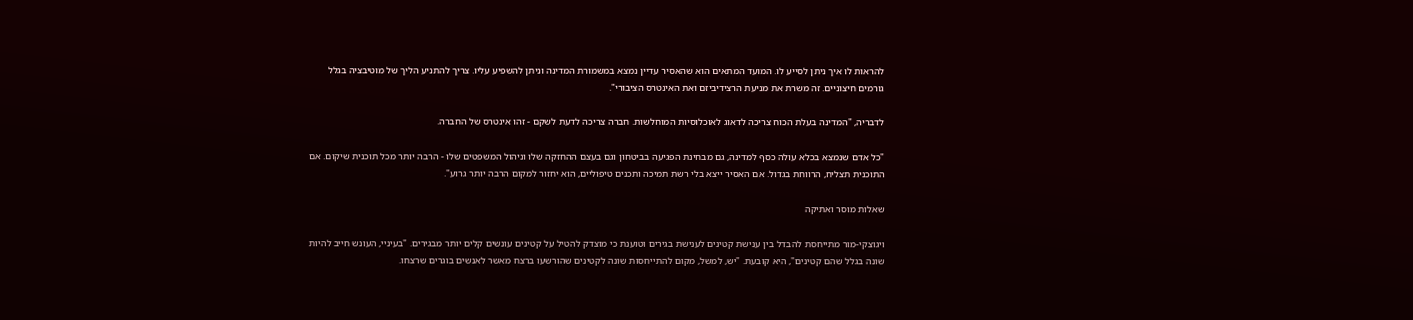להראות לו איך ניתן לסייע לו. המועד המתאים הוא שהאסיר עדיין נמצא במשמורת המדינה וניתן להשפיע עליו. צריך להתניע הליך של מוטיבציה בגלל גורמים חיצוניים. זה משרת את מניעת הרצידיביזם ואת האינטרס הציבורי".

לדבריה, "המדינה בעלת הכוח צריכה לדאוג לאוכלוסיות המוחלשות. חברה צריכה לדעת לשקם - זהו אינטרס של החברה.

"כל אדם שנמצא בכלא עולה כסף למדינה, גם מבחינת הפגיעה בביטחון וגם בעצם ההחזקה שלו וניהול המשפטים שלו - הרבה יותר מכל תוכנית שיקום. אם התוכנית תצליח, הרווחת בגדול. אם האסיר ייצא בלי רשת תמיכה ותכנים טיפוליים, הוא יחזור למקום הרבה יותר גרוע".

שאלות מוסר ואתיקה

ויגוצקי-מור מתייחסת להבדל בין ענישת קטינים לענישת בגירים וטוענת כי מוצדק להטיל על קטינים עונשים קלים יותר מבגירים. "בעיניי, העונש חייב להיות שונה בגלל שהם קטינים", היא קובעת. "יש, למשל, מקום להתייחסות שונה לקטינים שהורשעו ברצח מאשר לאנשים בוגרים שרצחו.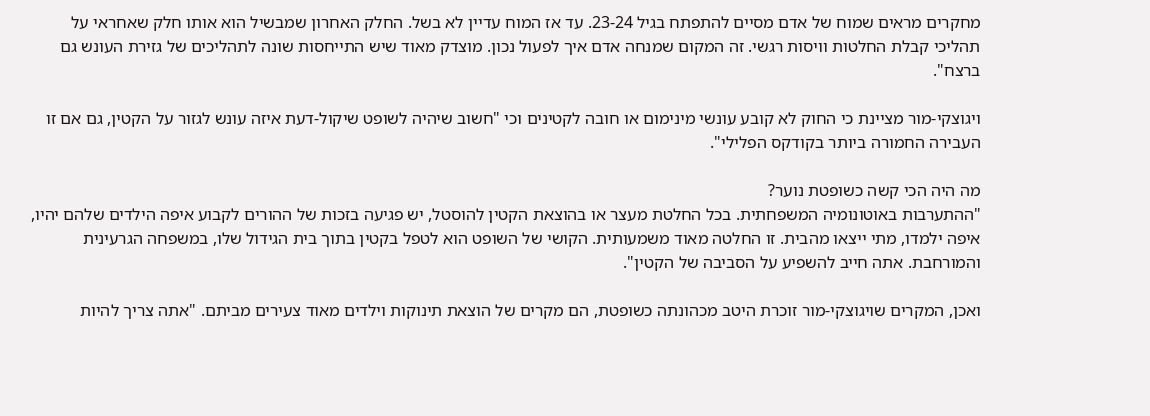מחקרים מראים שמוח של אדם מסיים להתפתח בגיל 23-24. עד אז המוח עדיין לא בשל. החלק האחרון שמבשיל הוא אותו חלק שאחראי על תהליכי קבלת החלטות וויסות רגשי. זה המקום שמנחה אדם איך לפעול נכון. מוצדק מאוד שיש התייחסות שונה לתהליכים של גזירת העונש גם ברצח".

ויגוצקי-מור מציינת כי החוק לא קובע עונשי מינימום או חובה לקטינים וכי "חשוב שיהיה לשופט שיקול-דעת איזה עונש לגזור על הקטין, גם אם זו העבירה החמורה ביותר בקודקס הפלילי".

מה היה הכי קשה כשופטת נוער?
"ההתערבות באוטונומיה המשפחתית. בכל החלטת מעצר או בהוצאת הקטין להוסטל, יש פגיעה בזכות של ההורים לקבוע איפה הילדים שלהם יהיו, איפה ילמדו, מתי ייצאו מהבית. זו החלטה מאוד משמעותית. הקושי של השופט הוא לטפל בקטין בתוך בית הגידול שלו, במשפחה הגרעינית והמורחבת. אתה חייב להשפיע על הסביבה של הקטין".

ואכן, המקרים שויגוצקי-מור זוכרת היטב מכהונתה כשופטת, הם מקרים של הוצאת תינוקות וילדים מאוד צעירים מביתם. "אתה צריך להיות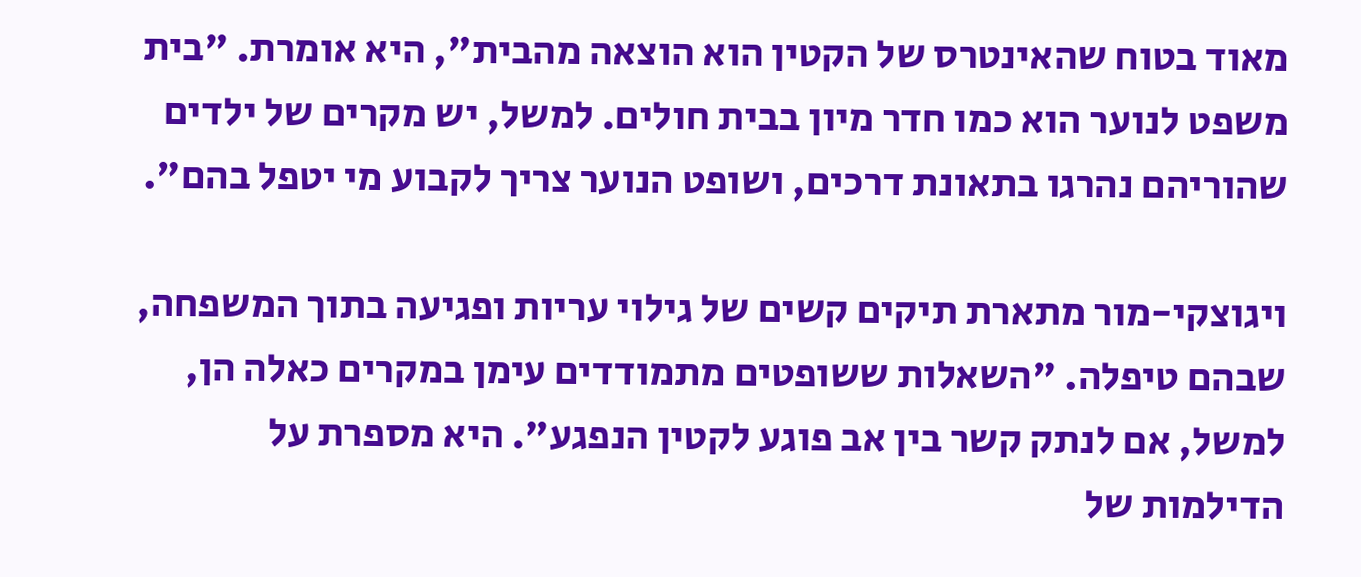מאוד בטוח שהאינטרס של הקטין הוא הוצאה מהבית", היא אומרת. "בית משפט לנוער הוא כמו חדר מיון בבית חולים. למשל, יש מקרים של ילדים שהוריהם נהרגו בתאונת דרכים, ושופט הנוער צריך לקבוע מי יטפל בהם".

ויגוצקי-מור מתארת תיקים קשים של גילוי עריות ופגיעה בתוך המשפחה, שבהם טיפלה. "השאלות ששופטים מתמודדים עימן במקרים כאלה הן, למשל, אם לנתק קשר בין אב פוגע לקטין הנפגע". היא מספרת על הדילמות של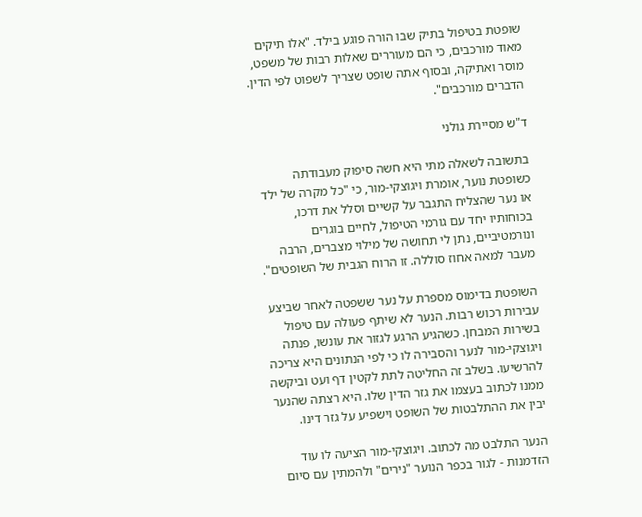שופטת בטיפול בתיק שבו הורה פוגע בילד. "אלו תיקים מאוד מורכבים, כי הם מעוררים שאלות רבות של משפט, מוסר ואתיקה, ובסוף אתה שופט שצריך לשפוט לפי הדין. הדברים מורכבים".

ד"ש מסיירת גולני

בתשובה לשאלה מתי היא חשה סיפוק מעבודתה כשופטת נוער, אומרת ויגוצקי-מור, כי "כל מקרה של ילד או נער שהצליח התגבר על קשיים וסלל את דרכו, בכוחותיו יחד עם גורמי הטיפול, לחיים בוגרים ונורמטיביים, נתן לי תחושה של מילוי מצברים, הרבה מעבר למאה אחוז סוללה. זו הרוח הגבית של השופטים".

השופטת בדימוס מספרת על נער ששפטה לאחר שביצע עבירות רכוש רבות. הנער לא שיתף פעולה עם טיפול בשירות המבחן. כשהגיע הרגע לגזור את עונשו, פנתה ויגוצקי-מור לנער והסבירה לו כי לפי הנתונים היא צריכה להרשיעו. בשלב זה החליטה לתת לקטין דף ועט וביקשה ממנו לכתוב בעצמו את גזר הדין שלו. היא רצתה שהנער יבין את ההתלבטות של השופט וישפיע על גזר דינו.

הנער התלבט מה לכתוב. ויגוצקי-מור הציעה לו עוד הזדמנות - לגור בכפר הנוער "נירים" ולהמתין עם סיום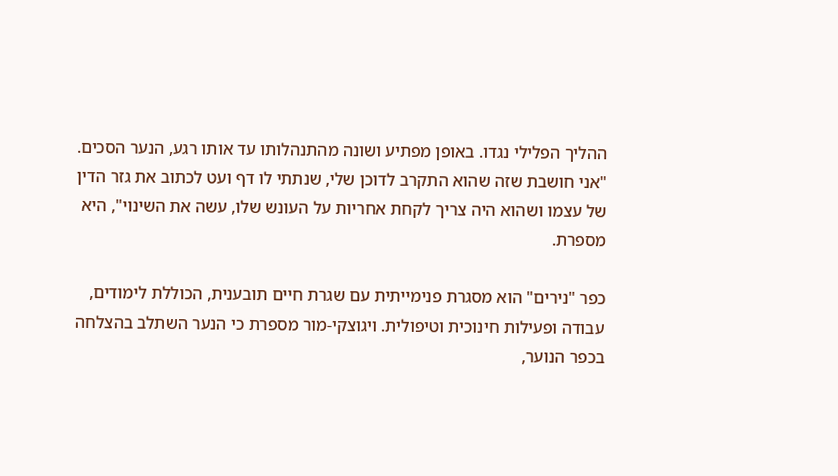ההליך הפלילי נגדו. באופן מפתיע ושונה מהתנהלותו עד אותו רגע, הנער הסכים. "אני חושבת שזה שהוא התקרב לדוכן שלי, שנתתי לו דף ועט לכתוב את גזר הדין של עצמו ושהוא היה צריך לקחת אחריות על העונש שלו, עשה את השינוי", היא מספרת.

כפר "נירים" הוא מסגרת פנימייתית עם שגרת חיים תובענית, הכוללת לימודים, עבודה ופעילות חינוכית וטיפולית. ויגוצקי-מור מספרת כי הנער השתלב בהצלחה בכפר הנוער,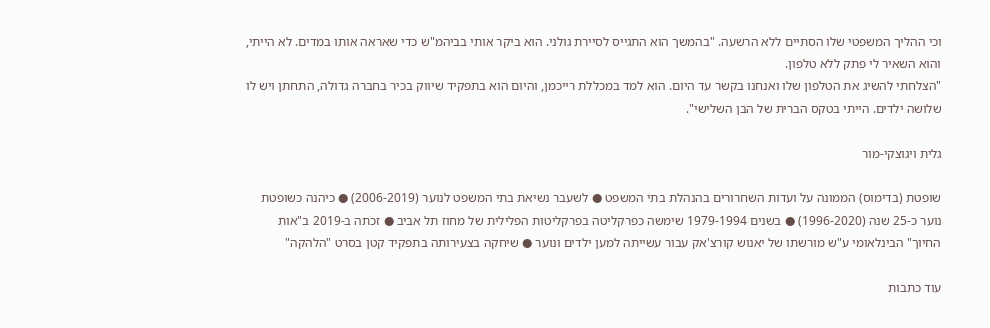וכי ההליך המשפטי שלו הסתיים ללא הרשעה. "בהמשך הוא התגייס לסיירת גולני. הוא ביקר אותי בביהמ"ש כדי שאראה אותו במדים. לא הייתי, והוא השאיר לי פתק ללא טלפון.
"הצלחתי להשיג את הטלפון שלו ואנחנו בקשר עד היום. הוא למד במכללת רייכמן, והיום הוא בתפקיד שיווק בכיר בחברה גדולה, התחתן ויש לו שלושה ילדים. הייתי בטקס הברית של הבן השלישי".

גלית ויגוצקי-מור

שופטת (בדימוס) הממונה על ועדות השחרורים בהנהלת בתי המשפט ● לשעבר נשיאת בתי המשפט לנוער (2006-2019) ● כיהנה כשופטת נוער כ-25 שנה (1996-2020) ● בשנים 1979-1994 שימשה כפרקליטה בפרקליטות הפלילית של מחוז תל אביב ● זכתה ב-2019 ב"אות החיוך" הבינלאומי ע"ש מורשתו של יאנוש קורצ'אק עבור עשייתה למען ילדים ונוער ● שיחקה בצעירותה בתפקיד קטן בסרט "הלהקה"

עוד כתבות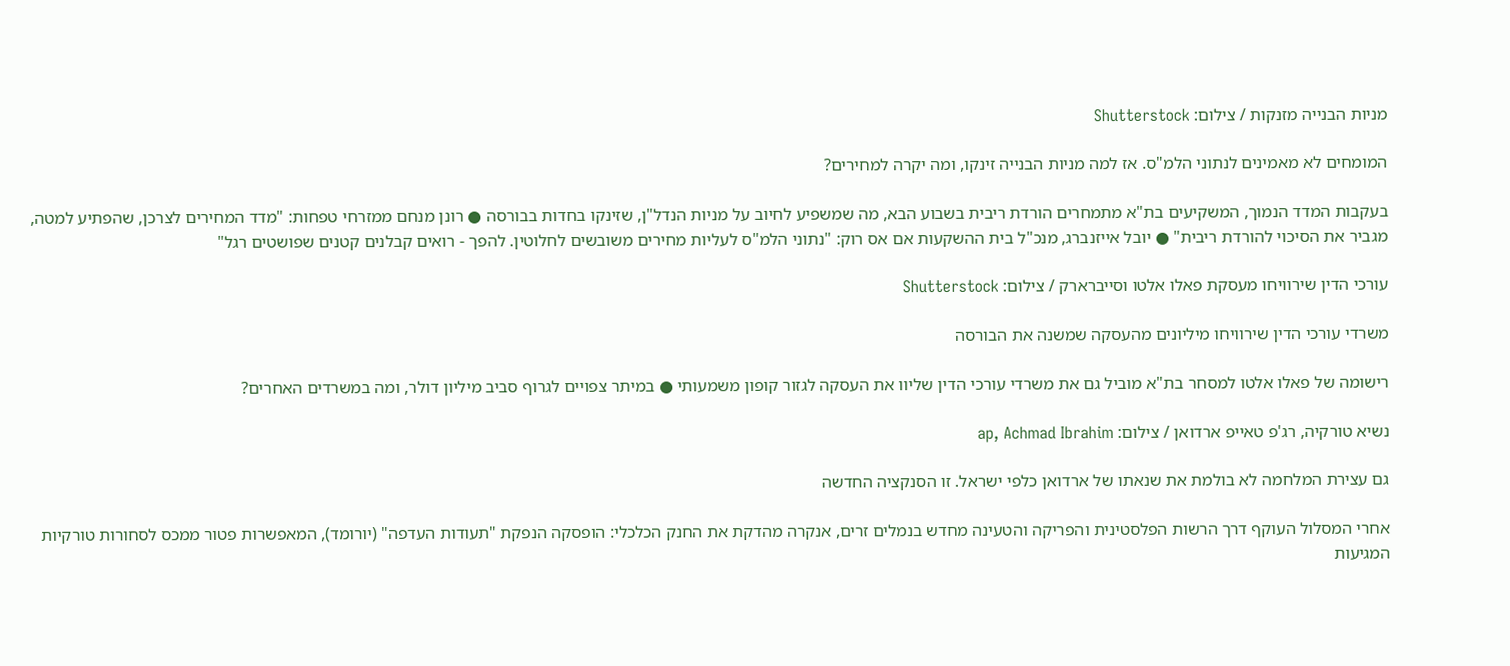מניות הבנייה מזנקות / צילום: Shutterstock

המומחים לא מאמינים לנתוני הלמ"ס. אז למה מניות הבנייה זינקו, ומה יקרה למחירים?

בעקבות המדד הנמוך, המשקיעים בת"א מתמחרים הורדת ריבית בשבוע הבא, מה שמשפיע לחיוב על מניות הנדל"ן, שזינקו בחדות בבורסה ● רונן מנחם ממזרחי טפחות: "מדד המחירים לצרכן, שהפתיע למטה, מגביר את הסיכוי להורדת ריבית" ● יובל אייזנברג, מנכ"ל בית ההשקעות אם אס רוק: "נתוני הלמ"ס לעליות מחירים משובשים לחלוטין. להפך - רואים קבלנים קטנים שפושטים רגל"

עורכי הדין שירוויחו מעסקת פאלו אלטו וסייברארק / צילום: Shutterstock

משרדי עורכי הדין שירוויחו מיליונים מהעסקה שמשנה את הבורסה

רישומה של פאלו אלטו למסחר בת"א מוביל גם את משרדי עורכי הדין שליוו את העסקה לגזור קופון משמעותי ● במיתר צפויים לגרוף סביב מיליון דולר, ומה במשרדים האחרים?

נשיא טורקיה, רג'פ טאייפ ארדואן / צילום: ap, Achmad Ibrahim

גם עצירת המלחמה לא בולמת את שנאתו של ארדואן כלפי ישראל. זו הסנקציה החדשה

אחרי המסלול העוקף דרך הרשות הפלסטינית והפריקה והטעינה מחדש בנמלים זרים, אנקרה מהדקת את החנק הכלכלי: הופסקה הנפקת "תעודות העדפה" (יורומד), המאפשרות פטור ממכס לסחורות טורקיות המגיעות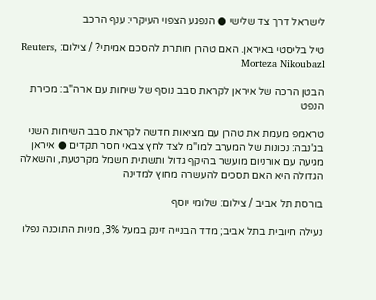לישראל דרך צד שלישי ● הנפגע הצפוי העיקרי: ענף הרכב

טיל בליסטי באיראן. האם טהרן חותרת להסכם אמיתי? / צילום: Reuters, Morteza Nikoubazl

הבטן הרכה של איראן לקראת סבב נוסף של שיחות עם ארה"ב: מכירת הנפט

טראמפ מעמת את טהרן עם מציאות חדשה לקראת סבב השיחות השני בג'נבה: נכונות של המערב למו"מ לצד לחץ צבאי חסר תקדים ● איראן מגיעה עם אורניום מועשר בהיקף גדול ותשתית חשמל מקרטעת, והשאלה הגדולה היא האם תסכים להעשרה מחוץ למדינה

בורסת תל אביב / צילום: שלומי יוסף

נעילה חיובית בתל אביב; מדד הבנייה זינק במעל 3%, מניות התוכנה נפלו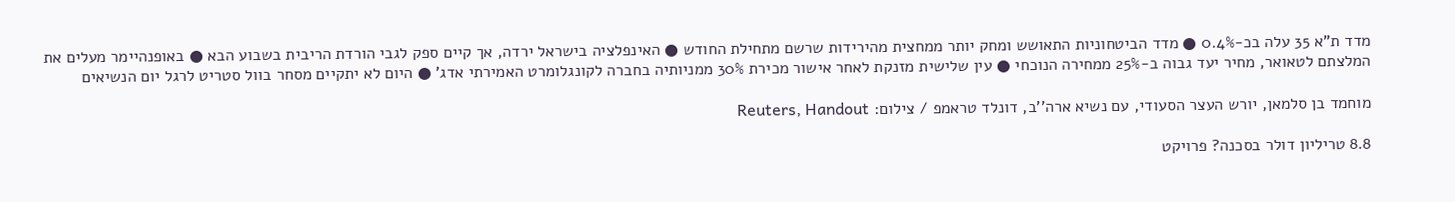מדד ת"א 35 עלה בכ-0.4% ● מדד הביטחוניות התאושש ומחק יותר ממחצית מהירידות שרשם מתחילת החודש ● האינפלציה בישראל ירדה, אך קיים ספק לגבי הורדת הריבית בשבוע הבא ● באופנהיימר מעלים את המלצתם לטאואר, מחיר יעד גבוה ב-25% ממחירה הנוכחי ● עין שלישית מזנקת לאחר אישור מכירת 30% ממניותיה בחברה לקונגלומרט האמירתי אדג' ● היום לא יתקיים מסחר בוול סטריט לרגל יום הנשיאים

מוחמד בן סלמאן, יורש העצר הסעודי, עם נשיא ארה''ב, דונלד טראמפ / צילום: Reuters, Handout

8.8 טריליון דולר בסכנה? פרויקט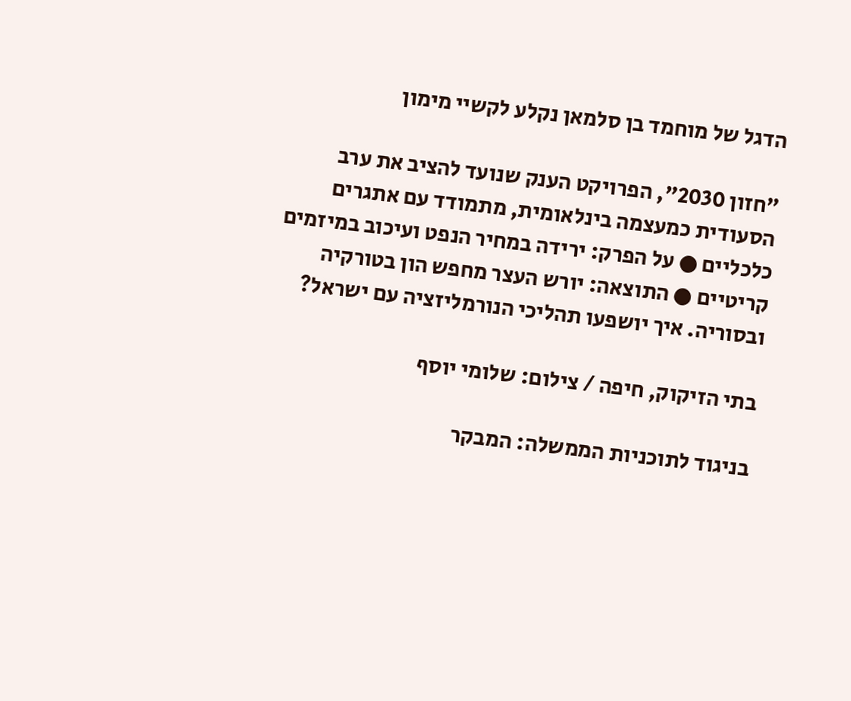הדגל של מוחמד בן סלמאן נקלע לקשיי מימון

"חזון 2030", הפרויקט הענק שנועד להציב את ערב הסעודית כמעצמה בינלאומית, מתמודד עם אתגרים כלכליים ● על הפרק: ירידה במחיר הנפט ועיכוב במיזמים קריטיים ● התוצאה: יורש העצר מחפש הון בטורקיה ובסוריה. איך יושפעו תהליכי הנורמליזציה עם ישראל?

בתי הזיקוק, חיפה / צילום: שלומי יוסף

בניגוד לתוכניות הממשלה: המבקר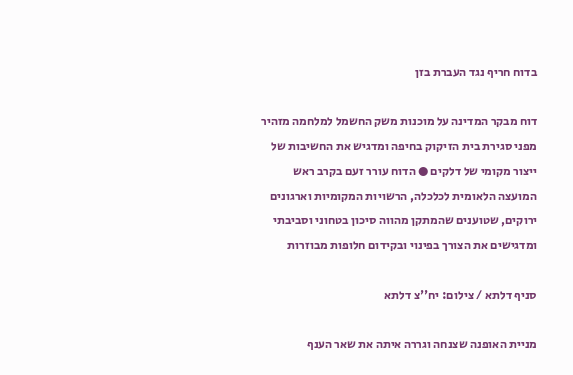בדוח חריף נגד העברת בזן

דוח מבקר המדינה על מוכנות משק החשמל למלחמה מזהיר מפני סגירת בית הזיקוק בחיפה ומדגיש את החשיבות של ייצור מקומי של דלקים ● הדוח עורר זעם בקרב ראש המועצה הלאומית לכלכלה, הרשויות המקומיות וארגונים ירוקים, שטוענים שהמתקן מהווה סיכון בטחוני וסביבתי ומדגישים את הצורך בפינוי ובקידום חלופות מבוזרות

סניף דלתא / צילום: יח''צ דלתא

מניית האופנה שצנחה וגררה איתה את שאר הענף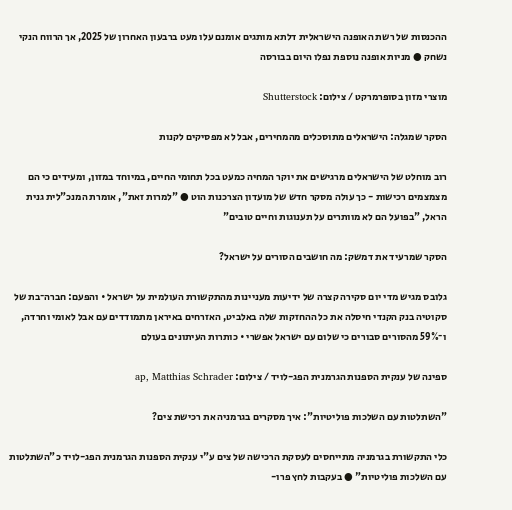ההכנסות של רשת האופנה הישראלית דלתא מותגים אומנם עלו מעט ברבעון האחרון של 2025, אך הרווח הנקי נשחק ● מניות אופנה נוספת נפלו היום בבורסה

מוצרי מזון בסופרמרקט / צילום: Shutterstock

הסקר שמגלה: הישראלים מתוסכלים מהמחירים, אבל לא מפסיקים לקנות

רוב מוחלט של הישראלים מרגישים את יוקר המחיה כמעט בכל תחומי החיים, במיוחד במזון, ומעידים כי הם מצמצמים רכישות - כך עולה מסקר חדש של מועדון הצרכנות הוט ● "למרות זאת", אומרת המנכ"לית גנית הראל, "בפועל הם לא מוותרים על תענוגות וחיים טובים"

הסקר שמרעיד את דמשק: מה חושבים הסורים על ישראל?

גלובס מגיש מדי יום סקירה קצרה של ידיעות מעניינות מהתקשורת העולמית על ישראל • והפעם: חברה־בת של סקוטיה בנק הקנדי חיסלה את כל ההחזקות שלה באלביט, האזרחים באיראן מתמודדים עם אבל לאומי וחרדה, ו־59% מהסורים סבורים כי שלום עם ישראל אפשרי • כותרות העיתונים בעולם

ספינה של ענקית הספנות הגרמנית הפג-לויד / צילום: ap, Matthias Schrader

"השתלטות עם השלכות פוליטיות": איך מסקרים בגרמניה את רכישת צים?

כלי התקשורת בגרמניה מתייחסים לעסקת הרכישה של צים ע"י ענקית הספנות הגרמנית הפג-לויד כ"השתלטות עם השלכות פוליטיות" ● בעקבות לחץ פרו-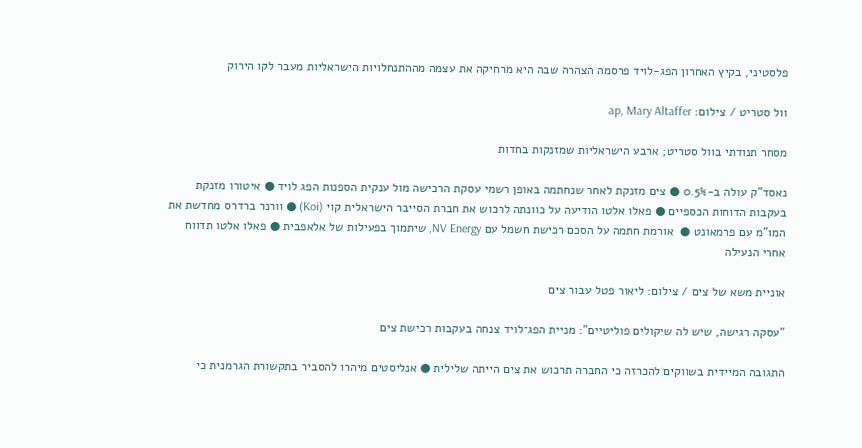פלסטיני, בקיץ האחרון הפג-לויד פרסמה הצהרה שבה היא מרחיקה את עצמה מההתנחלויות הישראליות מעבר לקו הירוק

וול סטריט / צילום: ap, Mary Altaffer

מסחר תנודתי בוול סטריט; ארבע הישראליות שמזנקות בחדות

נאסד"ק עולה ב-0.5% ● צים מזנקת לאחר שנחתמה באופן רשמי עסקת הרכישה מול ענקית הספנות הפג לויד ● איטורו מזנקת בעקבות הדוחות הכספיים ● פאלו אלטו הודיעה על כוונתה לרכוש את חברת הסייבר הישראלית קוי (Koi) ● וורנר ברדרס מחדשת את המו"מ עם פרמאונט ●  אורמת חתמה על הסכם רכישת חשמל עם NV Energy, שיתמוך בפעילות של אלאפבית ● פאלו אלטו תדווח אחרי הנעילה

אוניית משא של צים / צילום: ליאור פטל עבור צים

"עסקה רגישה, שיש לה שיקולים פוליטיים": מניית הפג־לויד צנחה בעקבות רכישת צים

התגובה המיידית בשווקים להכרזה כי החברה תרכוש את צים הייתה שלילית ● אנליסטים מיהרו להסביר בתקשורת הגרמנית כי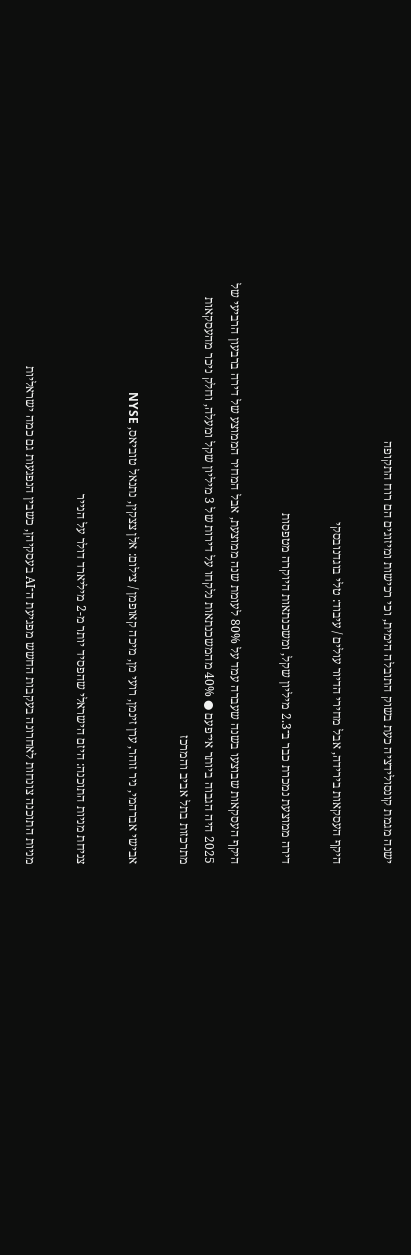ישנה מגמת קונסולידציה כעת בשוק התובלה הימית, וכי רכישות ומיזוגים הם רוח התקופה

היקף העסקאות בירידה, אבל מחירי הדיור עולים / עיבוד: טלי בוגדנובסקי

דירה ממוצעת נמכרת כבר ב־2.3 מיליון שקל, ומשכנתאות היוקרה מטפסות

היקף העסקאות שבוצעו בשנה שעברה עמד על 80% לעומת שנה ממוצעת, אבל המחיר הממוצע של דירה ברבעון הרביעי של 2025 היה הגבוה ביותר אי־פעם ● 40% מהמשכנתאות נלקחו על דירות של 3 מיליון שקל ומעלה, וחלק ניכר מהעסקאות מתרכזות בתל אביב והמרכז

אבישי אברהמי, ניר זוהר, ערן זינמן, רועי מן, מיכה קאופמן / צילום: אלן צצקין, נתנאל טוביאס, NYSE

צניחת מניות התוכנה: היזם הישראלי שהפסיד יותר מ-2 מיליארד דולר על הנייר

מניות התוכנה צונחות לאחרונה בעקבות החשש מפגיעת ה־AI בעסקיהן, כשבין הנפגעות גם כמה ישראליות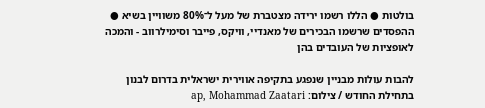בולטות ● הללו רשמו ירידה מצטברת של מעל ל־80% משוויין בשיא ● ההפסדים שרשמו הבכירים של מאנדיי, וויקס, פייבר וסימילרווב - והמכה לאופציות של העובדים בהן

להבות עולות מבניין שנפגע בתקיפה אווירית ישראלית בדרום לבנון בתחילת החודש / צילום: ap, Mohammad Zaatari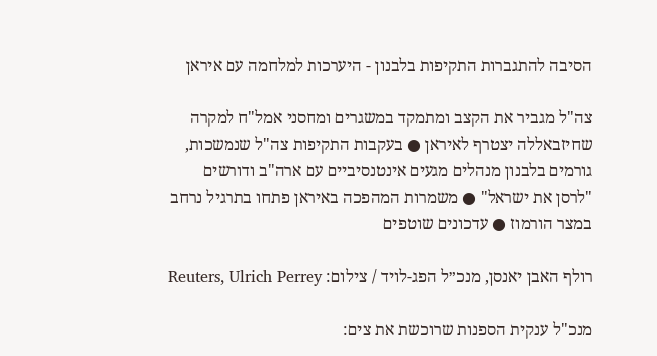הסיבה להתגברות התקיפות בלבנון - היערכות למלחמה עם איראן

צה"ל מגביר את הקצב ומתמקד במשגרים ומחסני אמל"ח למקרה שחיזבאללה יצטרף לאיראן ● בעקבות התקיפות צה"ל שנמשכות, גורמים בלבנון מנהלים מגעים אינטנסיביים עם ארה"ב ודורשים "לרסן את ישראל" ● משמרות המהפכה באיראן פתחו בתרגיל נרחב במצר הורמוז ● עדכונים שוטפים

רולף האבן יאנסן, מנכ״ל הפג-לויד / צילום: Reuters, Ulrich Perrey

מנכ"ל ענקית הספנות שרוכשת את צים: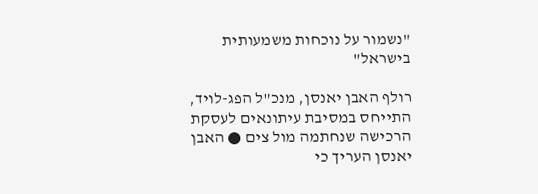"נשמור על נוכחות משמעותית בישראל"

רולף האבן יאנסן, מנכ"ל הפג-לויד, התייחס במסיבת עיתונאים לעסקת הרכישה שנחתמה מול צים ● האבן יאנסן העריך כי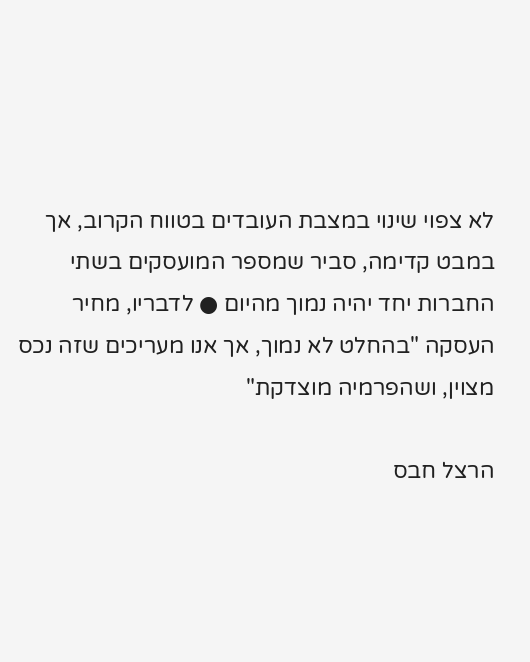לא צפוי שינוי במצבת העובדים בטווח הקרוב, אך במבט קדימה, סביר שמספר המועסקים בשתי החברות יחד יהיה נמוך מהיום ● לדבריו, מחיר העסקה "בהחלט לא נמוך, אך אנו מעריכים שזה נכס מצוין, ושהפרמיה מוצדקת"

הרצל חבס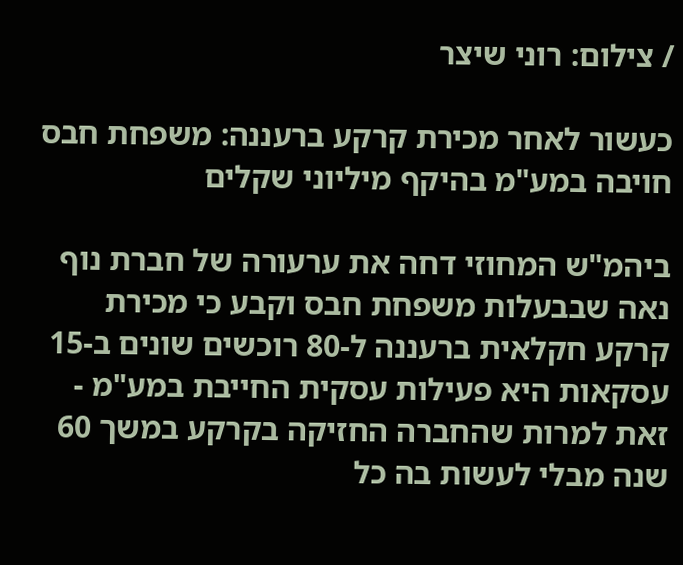/ צילום: רוני שיצר

כעשור לאחר מכירת קרקע ברעננה: משפחת חבס חויבה במע"מ בהיקף מיליוני שקלים

ביהמ"ש המחוזי דחה את ערעורה של חברת נוף נאה שבבעלות משפחת חבס וקבע כי מכירת קרקע חקלאית ברעננה ל-80 רוכשים שונים ב-15 עסקאות היא פעילות עסקית החייבת במע"מ - זאת למרות שהחברה החזיקה בקרקע במשך 60 שנה מבלי לעשות בה כל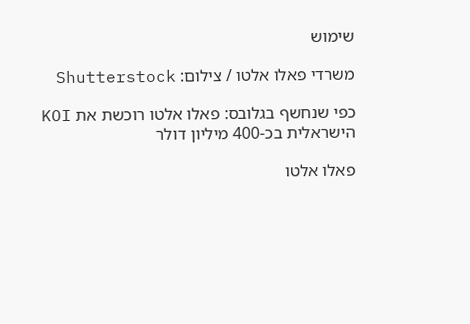שימוש

משרדי פאלו אלטו / צילום: Shutterstock

כפי שנחשף בגלובס: פאלו אלטו רוכשת את KOI הישראלית בכ-400 מיליון דולר

פאלו אלטו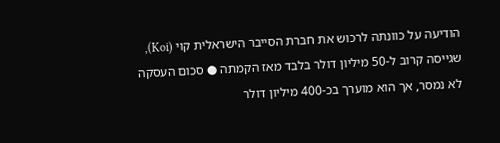הודיעה על כוונתה לרכוש את חברת הסייבר הישראלית קוי (Koi), שגייסה קרוב ל-50 מיליון דולר בלבד מאז הקמתה ● סכום העסקה לא נמסר, אך הוא מוערך בכ-400 מיליון דולר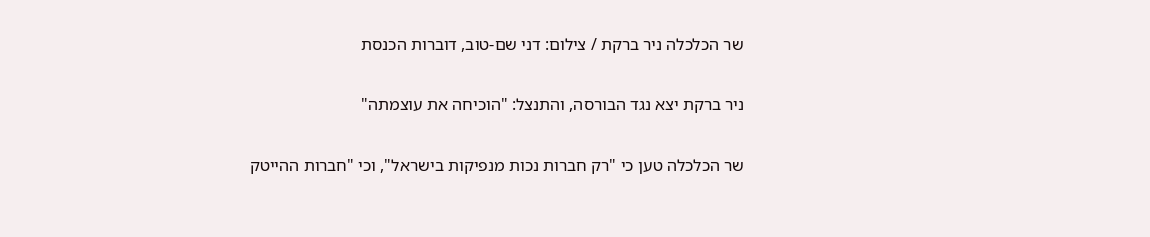שר הכלכלה ניר ברקת / צילום: דני שם-טוב, דוברות הכנסת

ניר ברקת יצא נגד הבורסה, והתנצל: "הוכיחה את עוצמתה"

שר הכלכלה טען כי "רק חברות נכות מנפיקות בישראל", וכי "חברות ההייטק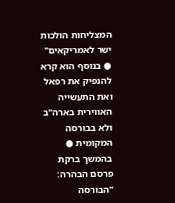המצליחות הולכות ישר לאמריקאים" ● בנוסף הוא קרא להנפיק את רפאל ואת התעשייה האווירית בארה"ב ולא בבורסה המקומית ● בהמשך ברקת פרסם הבהרה: "הבורסה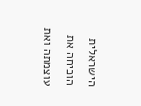הישראלית הוכיחה את עוצמתה ואת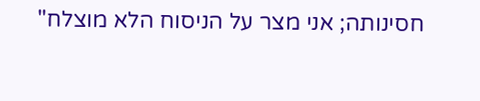חסינותה; אני מצר על הניסוח הלא מוצלח"